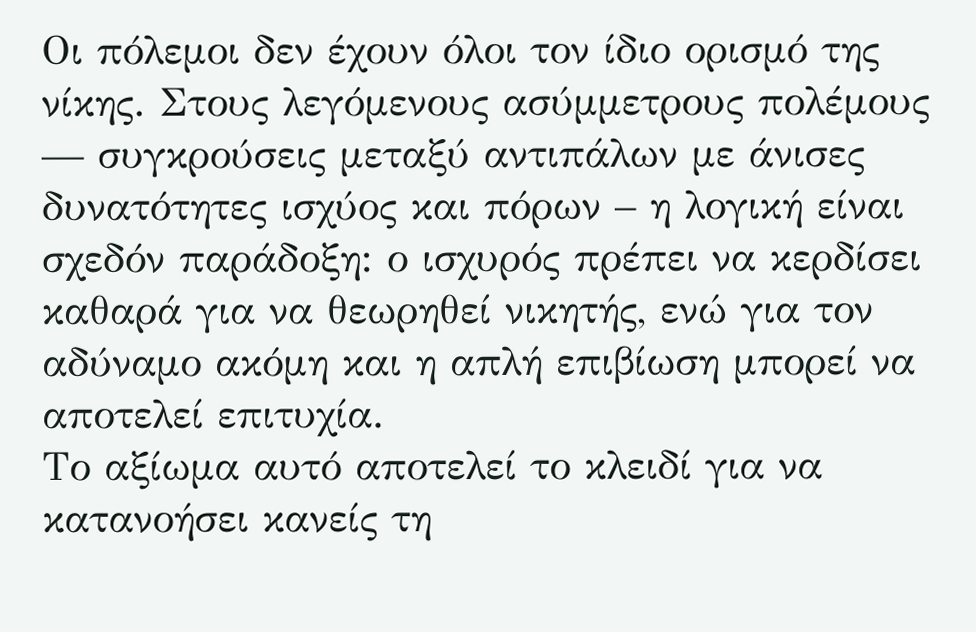Οι πόλεμοι δεν έχουν όλοι τον ίδιο ορισμό της νίκης. Στους λεγόμενους ασύμμετρους πολέμους — συγκρούσεις μεταξύ αντιπάλων με άνισες δυνατότητες ισχύος και πόρων – η λογική είναι σχεδόν παράδοξη: ο ισχυρός πρέπει να κερδίσει καθαρά για να θεωρηθεί νικητής, ενώ για τον αδύναμο ακόμη και η απλή επιβίωση μπορεί να αποτελεί επιτυχία.
Το αξίωμα αυτό αποτελεί το κλειδί για να κατανοήσει κανείς τη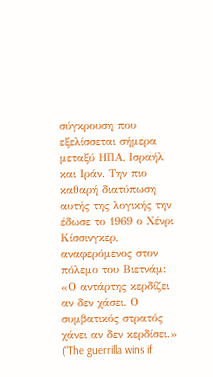σύγκρουση που εξελίσσεται σήμερα μεταξύ ΗΠΑ, Ισραήλ και Ιράν. Την πιο καθαρή διατύπωση αυτής της λογικής την έδωσε το 1969 ο Χένρι Κίσσινγκερ, αναφερόμενος στον πόλεμο του Βιετνάμ: «Ο αντάρτης κερδίζει αν δεν χάσει. Ο συμβατικός στρατός χάνει αν δεν κερδίσει.» (“The guerrilla wins if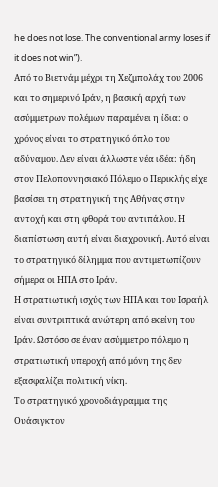he does not lose. The conventional army loses if it does not win”).
Από το Βιετνάμ μέχρι τη Χεζμπολάχ του 2006 και το σημερινό Ιράν, η βασική αρχή των ασύμμετρων πολέμων παραμένει η ίδια: ο χρόνος είναι το στρατηγικό όπλο του αδύναμου. Δεν είναι άλλωστε νέα ιδέα: ήδη στον Πελοποννησιακό Πόλεμο ο Περικλής είχε βασίσει τη στρατηγική της Αθήνας στην αντοχή και στη φθορά του αντιπάλου. Η διαπίστωση αυτή είναι διαχρονική. Αυτό είναι το στρατηγικό δίλημμα που αντιμετωπίζουν σήμερα οι ΗΠΑ στο Ιράν.
Η στρατιωτική ισχύς των ΗΠΑ και του Ισραήλ είναι συντριπτικά ανώτερη από εκείνη του Ιράν. Ωστόσο σε έναν ασύμμετρο πόλεμο η στρατιωτική υπεροχή από μόνη της δεν εξασφαλίζει πολιτική νίκη.
Το στρατηγικό χρονοδιάγραμμα της Ουάσιγκτον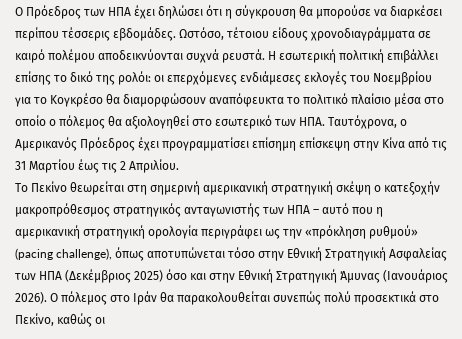Ο Πρόεδρος των ΗΠΑ έχει δηλώσει ότι η σύγκρουση θα μπορούσε να διαρκέσει περίπου τέσσερις εβδομάδες. Ωστόσο, τέτοιου είδους χρονοδιαγράμματα σε καιρό πολέμου αποδεικνύονται συχνά ρευστά. Η εσωτερική πολιτική επιβάλλει επίσης το δικό της ρολόι: οι επερχόμενες ενδιάμεσες εκλογές του Νοεμβρίου για το Κογκρέσο θα διαμορφώσουν αναπόφευκτα το πολιτικό πλαίσιο μέσα στο οποίο ο πόλεμος θα αξιολογηθεί στο εσωτερικό των ΗΠΑ. Ταυτόχρονα, ο Αμερικανός Πρόεδρος έχει προγραμματίσει επίσημη επίσκεψη στην Κίνα από τις 31 Μαρτίου έως τις 2 Απριλίου.
Το Πεκίνο θεωρείται στη σημερινή αμερικανική στρατηγική σκέψη ο κατεξοχήν μακροπρόθεσμος στρατηγικός ανταγωνιστής των ΗΠΑ – αυτό που η αμερικανική στρατηγική ορολογία περιγράφει ως την «πρόκληση ρυθμού» (pacing challenge), όπως αποτυπώνεται τόσο στην Εθνική Στρατηγική Ασφαλείας των ΗΠΑ (Δεκέμβριος 2025) όσο και στην Εθνική Στρατηγική Άμυνας (Ιανουάριος 2026). Ο πόλεμος στο Ιράν θα παρακολουθείται συνεπώς πολύ προσεκτικά στο Πεκίνο, καθώς οι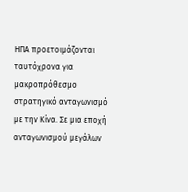ΗΠΑ προετοιμάζονται ταυτόχρονα για μακροπρόθεσμο στρατηγικό ανταγωνισμό με την Κίνα. Σε μια εποχή ανταγωνισμού μεγάλων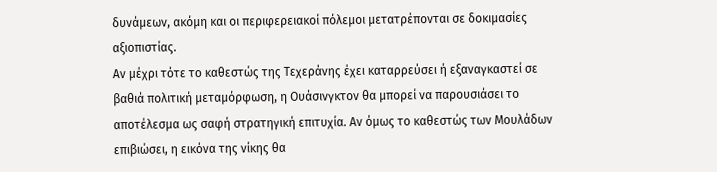δυνάμεων, ακόμη και οι περιφερειακοί πόλεμοι μετατρέπονται σε δοκιμασίες αξιοπιστίας.
Αν μέχρι τότε το καθεστώς της Τεχεράνης έχει καταρρεύσει ή εξαναγκαστεί σε βαθιά πολιτική μεταμόρφωση, η Ουάσινγκτον θα μπορεί να παρουσιάσει το αποτέλεσμα ως σαφή στρατηγική επιτυχία. Αν όμως το καθεστώς των Μουλάδων επιβιώσει, η εικόνα της νίκης θα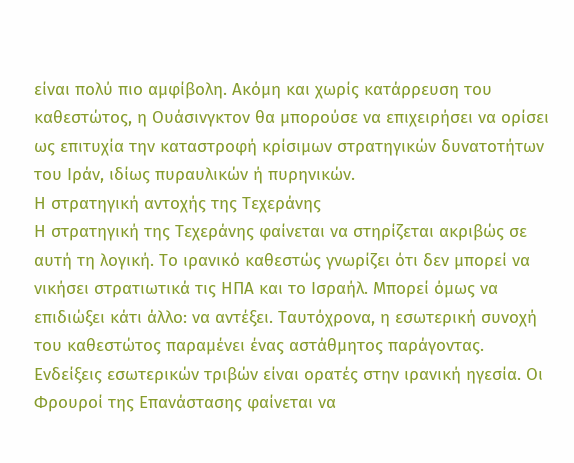είναι πολύ πιο αμφίβολη. Ακόμη και χωρίς κατάρρευση του καθεστώτος, η Ουάσινγκτον θα μπορούσε να επιχειρήσει να ορίσει ως επιτυχία την καταστροφή κρίσιμων στρατηγικών δυνατοτήτων του Ιράν, ιδίως πυραυλικών ή πυρηνικών.
Η στρατηγική αντοχής της Τεχεράνης
Η στρατηγική της Τεχεράνης φαίνεται να στηρίζεται ακριβώς σε αυτή τη λογική. Το ιρανικό καθεστώς γνωρίζει ότι δεν μπορεί να νικήσει στρατιωτικά τις ΗΠΑ και το Ισραήλ. Μπορεί όμως να επιδιώξει κάτι άλλο: να αντέξει. Ταυτόχρονα, η εσωτερική συνοχή του καθεστώτος παραμένει ένας αστάθμητος παράγοντας. Ενδείξεις εσωτερικών τριβών είναι ορατές στην ιρανική ηγεσία. Οι Φρουροί της Επανάστασης φαίνεται να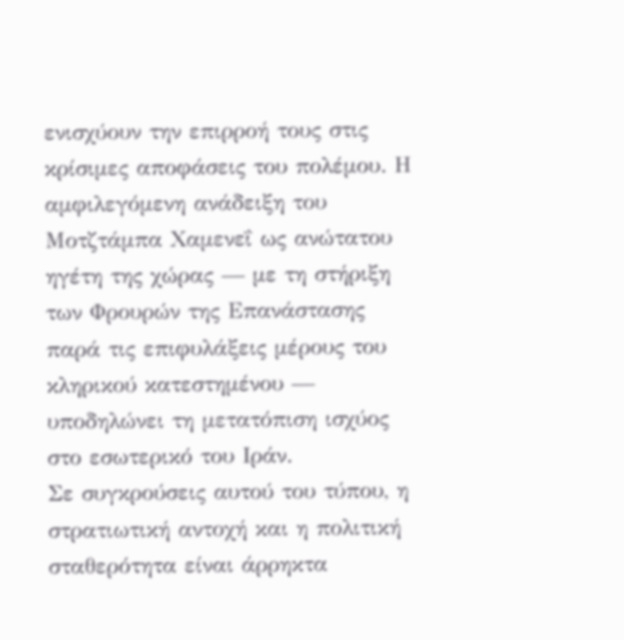ενισχύουν την επιρροή τους στις κρίσιμες αποφάσεις του πολέμου. Η αμφιλεγόμενη ανάδειξη του Μοτζτάμπα Χαμενεΐ ως ανώτατου ηγέτη της χώρας — με τη στήριξη των Φρουρών της Επανάστασης παρά τις επιφυλάξεις μέρους του κληρικού κατεστημένου — υποδηλώνει τη μετατόπιση ισχύος στο εσωτερικό του Ιράν.
Σε συγκρούσεις αυτού του τύπου, η στρατιωτική αντοχή και η πολιτική σταθερότητα είναι άρρηκτα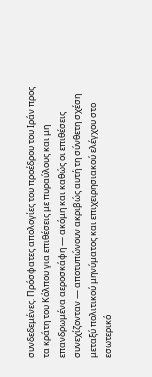συνδεδεμένες. Πρόσφατες απολογίες του προέδρου του Ιράν προς τα κράτη του Κόλπου για επιθέσεις με πυραύλους και μη επανδρωμένα αεροσκάφη — ακόμη και καθώς οι επιθέσεις συνεχίζονταν — αποτυπώνουν ακριβώς αυτή τη σύνθετη σχέση μεταξύ πολιτικού μηνύματος και επιχειρησιακού ελέγχου στο εσωτερικό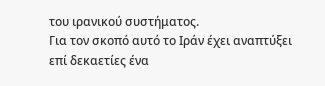του ιρανικού συστήματος.
Για τον σκοπό αυτό το Ιράν έχει αναπτύξει επί δεκαετίες ένα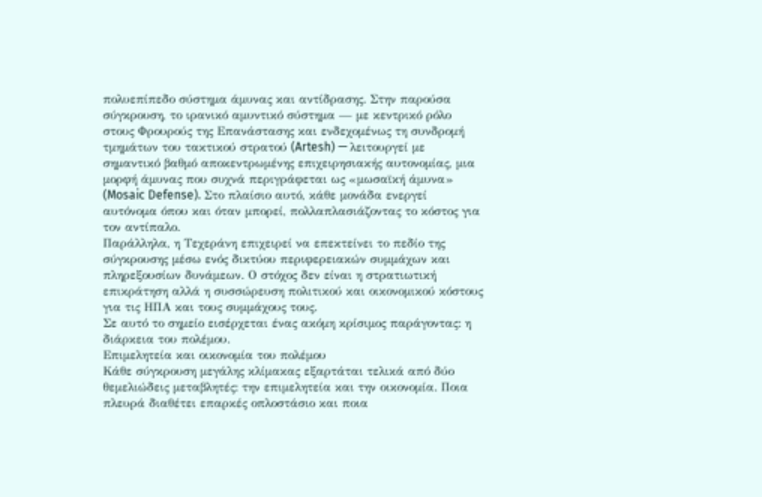πολυεπίπεδο σύστημα άμυνας και αντίδρασης. Στην παρούσα σύγκρουση, το ιρανικό αμυντικό σύστημα — με κεντρικό ρόλο στους Φρουρούς της Επανάστασης και ενδεχομένως τη συνδρομή τμημάτων του τακτικού στρατού (Artesh) — λειτουργεί με σημαντικό βαθμό αποκεντρωμένης επιχειρησιακής αυτονομίας, μια μορφή άμυνας που συχνά περιγράφεται ως «μωσαϊκή άμυνα» (Mosaic Defense). Στο πλαίσιο αυτό, κάθε μονάδα ενεργεί αυτόνομα όπου και όταν μπορεί, πολλαπλασιάζοντας το κόστος για τον αντίπαλο.
Παράλληλα, η Τεχεράνη επιχειρεί να επεκτείνει το πεδίο της σύγκρουσης μέσω ενός δικτύου περιφερειακών συμμάχων και πληρεξουσίων δυνάμεων. Ο στόχος δεν είναι η στρατιωτική επικράτηση αλλά η συσσώρευση πολιτικού και οικονομικού κόστους για τις ΗΠΑ και τους συμμάχους τους.
Σε αυτό το σημείο εισέρχεται ένας ακόμη κρίσιμος παράγοντας: η διάρκεια του πολέμου.
Επιμελητεία και οικονομία του πολέμου
Κάθε σύγκρουση μεγάλης κλίμακας εξαρτάται τελικά από δύο θεμελιώδεις μεταβλητές: την επιμελητεία και την οικονομία. Ποια πλευρά διαθέτει επαρκές οπλοστάσιο και ποια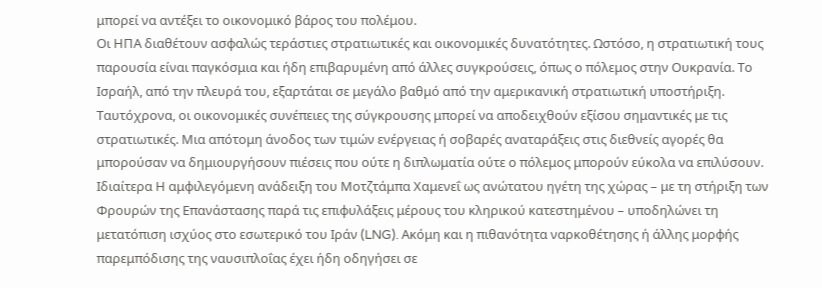μπορεί να αντέξει το οικονομικό βάρος του πολέμου.
Οι ΗΠΑ διαθέτουν ασφαλώς τεράστιες στρατιωτικές και οικονομικές δυνατότητες. Ωστόσο, η στρατιωτική τους παρουσία είναι παγκόσμια και ήδη επιβαρυμένη από άλλες συγκρούσεις, όπως ο πόλεμος στην Ουκρανία. Το Ισραήλ, από την πλευρά του, εξαρτάται σε μεγάλο βαθμό από την αμερικανική στρατιωτική υποστήριξη.
Ταυτόχρονα, οι οικονομικές συνέπειες της σύγκρουσης μπορεί να αποδειχθούν εξίσου σημαντικές με τις στρατιωτικές. Μια απότομη άνοδος των τιμών ενέργειας ή σοβαρές αναταράξεις στις διεθνείς αγορές θα μπορούσαν να δημιουργήσουν πιέσεις που ούτε η διπλωματία ούτε ο πόλεμος μπορούν εύκολα να επιλύσουν.
Ιδιαίτερα Η αμφιλεγόμενη ανάδειξη του Μοτζτάμπα Χαμενεΐ ως ανώτατου ηγέτη της χώρας – με τη στήριξη των Φρουρών της Επανάστασης παρά τις επιφυλάξεις μέρους του κληρικού κατεστημένου – υποδηλώνει τη μετατόπιση ισχύος στο εσωτερικό του Ιράν (LNG). Ακόμη και η πιθανότητα ναρκοθέτησης ή άλλης μορφής παρεμπόδισης της ναυσιπλοΐας έχει ήδη οδηγήσει σε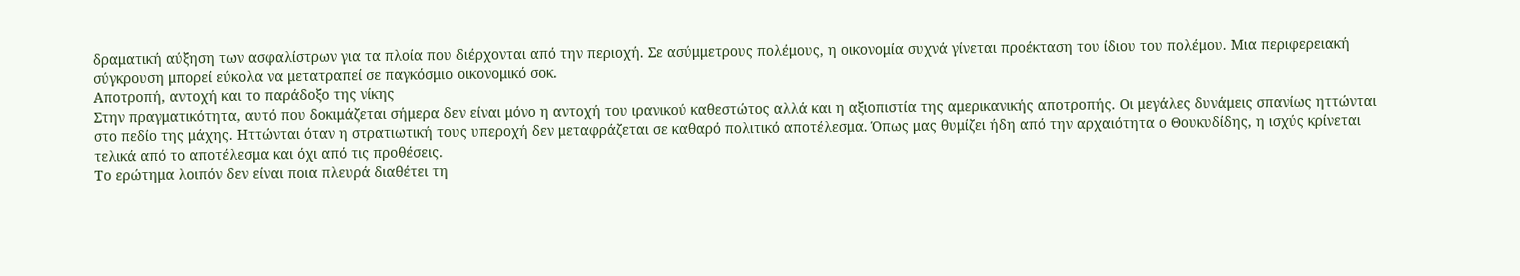δραματική αύξηση των ασφαλίστρων για τα πλοία που διέρχονται από την περιοχή. Σε ασύμμετρους πολέμους, η οικονομία συχνά γίνεται προέκταση του ίδιου του πολέμου. Μια περιφερειακή σύγκρουση μπορεί εύκολα να μετατραπεί σε παγκόσμιο οικονομικό σοκ.
Αποτροπή, αντοχή και το παράδοξο της νίκης
Στην πραγματικότητα, αυτό που δοκιμάζεται σήμερα δεν είναι μόνο η αντοχή του ιρανικού καθεστώτος αλλά και η αξιοπιστία της αμερικανικής αποτροπής. Οι μεγάλες δυνάμεις σπανίως ηττώνται στο πεδίο της μάχης. Ηττώνται όταν η στρατιωτική τους υπεροχή δεν μεταφράζεται σε καθαρό πολιτικό αποτέλεσμα. Όπως μας θυμίζει ήδη από την αρχαιότητα ο Θουκυδίδης, η ισχύς κρίνεται τελικά από το αποτέλεσμα και όχι από τις προθέσεις.
Το ερώτημα λοιπόν δεν είναι ποια πλευρά διαθέτει τη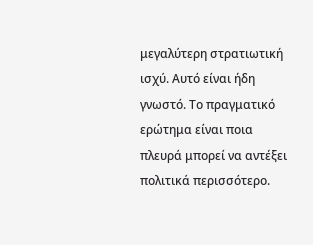μεγαλύτερη στρατιωτική ισχύ. Αυτό είναι ήδη γνωστό. Το πραγματικό ερώτημα είναι ποια πλευρά μπορεί να αντέξει πολιτικά περισσότερο.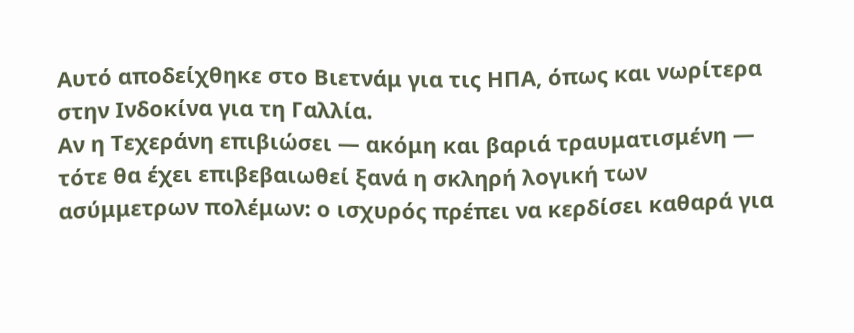Αυτό αποδείχθηκε στο Βιετνάμ για τις ΗΠΑ, όπως και νωρίτερα στην Ινδοκίνα για τη Γαλλία.
Αν η Τεχεράνη επιβιώσει — ακόμη και βαριά τραυματισμένη — τότε θα έχει επιβεβαιωθεί ξανά η σκληρή λογική των ασύμμετρων πολέμων: ο ισχυρός πρέπει να κερδίσει καθαρά για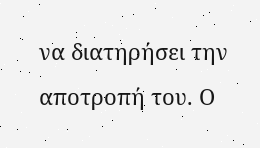να διατηρήσει την αποτροπή του. Ο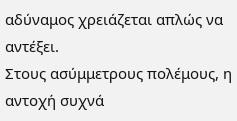αδύναμος χρειάζεται απλώς να αντέξει.
Στους ασύμμετρους πολέμους, η αντοχή συχνά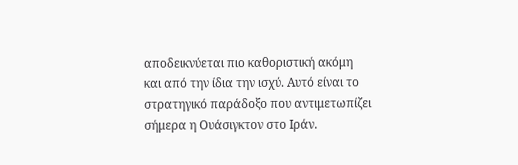αποδεικνύεται πιο καθοριστική ακόμη και από την ίδια την ισχύ. Αυτό είναι το στρατηγικό παράδοξο που αντιμετωπίζει σήμερα η Ουάσιγκτον στο Ιράν.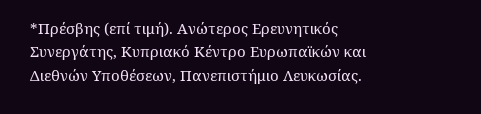*Πρέσβης (επί τιμή). Ανώτερος Ερευνητικός Συνεργάτης, Κυπριακό Κέντρο Ευρωπαϊκών και Διεθνών Υποθέσεων, Πανεπιστήμιο Λευκωσίας.